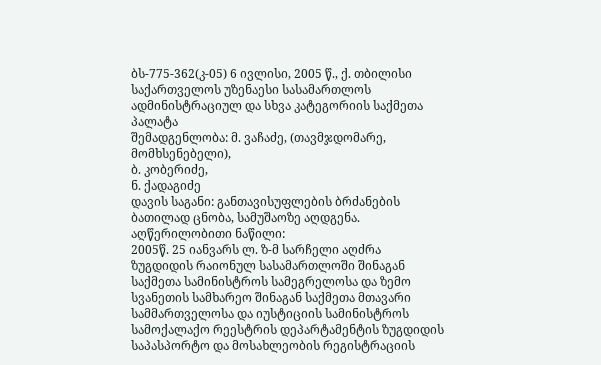ბს-775-362(კ-05) 6 ივლისი, 2005 წ., ქ. თბილისი
საქართველოს უზენაესი სასამართლოს ადმინისტრაციულ და სხვა კატეგორიის საქმეთა პალატა
შემადგენლობა: მ. ვაჩაძე, (თავმჯდომარე, მომხსენებელი),
ბ. კობერიძე,
ნ. ქადაგიძე
დავის საგანი: განთავისუფლების ბრძანების ბათილად ცნობა, სამუშაოზე აღდგენა.
აღწერილობითი ნაწილი:
2005წ. 25 იანვარს ლ. ზ-მ სარჩელი აღძრა ზუგდიდის რაიონულ სასამართლოში შინაგან საქმეთა სამინისტროს სამეგრელოსა და ზემო სვანეთის სამხარეო შინაგან საქმეთა მთავარი სამმართველოსა და იუსტიციის სამინისტროს სამოქალაქო რეესტრის დეპარტამენტის ზუგდიდის საპასპორტო და მოსახლეობის რეგისტრაციის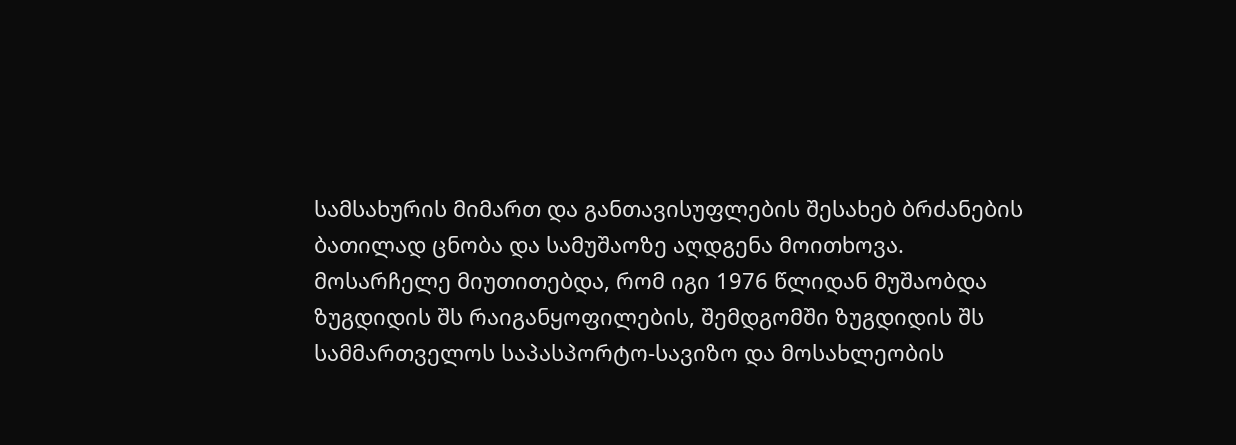სამსახურის მიმართ და განთავისუფლების შესახებ ბრძანების ბათილად ცნობა და სამუშაოზე აღდგენა მოითხოვა.
მოსარჩელე მიუთითებდა, რომ იგი 1976 წლიდან მუშაობდა ზუგდიდის შს რაიგანყოფილების, შემდგომში ზუგდიდის შს სამმართველოს საპასპორტო-სავიზო და მოსახლეობის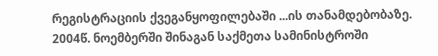რეგისტრაციის ქვეგანყოფილებაში ...ის თანამდებობაზე. 2004წ. ნოემბერში შინაგან საქმეთა სამინისტროში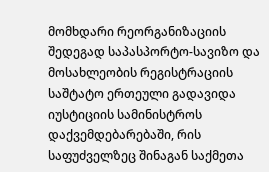მომხდარი რეორგანიზაციის შედეგად საპასპორტო-სავიზო და მოსახლეობის რეგისტრაციის საშტატო ერთეული გადავიდა იუსტიციის სამინისტროს დაქვემდებარებაში, რის საფუძველზეც შინაგან საქმეთა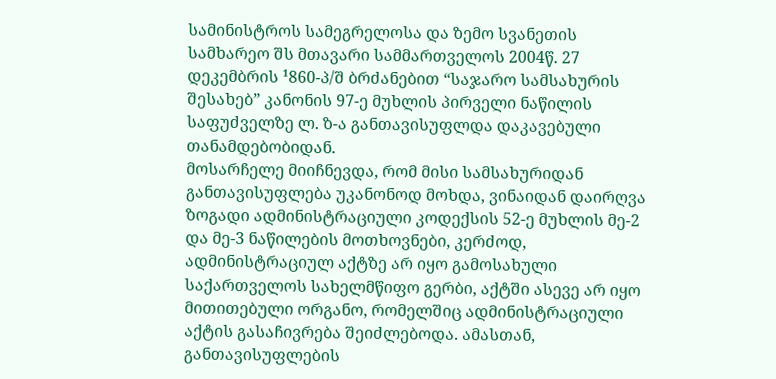სამინისტროს სამეგრელოსა და ზემო სვანეთის სამხარეო შს მთავარი სამმართველოს 2004წ. 27 დეკემბრის ¹860-პ/შ ბრძანებით “საჯარო სამსახურის შესახებ” კანონის 97-ე მუხლის პირველი ნაწილის საფუძველზე ლ. ზ-ა განთავისუფლდა დაკავებული თანამდებობიდან.
მოსარჩელე მიიჩნევდა, რომ მისი სამსახურიდან განთავისუფლება უკანონოდ მოხდა, ვინაიდან დაირღვა ზოგადი ადმინისტრაციული კოდექსის 52-ე მუხლის მე-2 და მე-3 ნაწილების მოთხოვნები, კერძოდ, ადმინისტრაციულ აქტზე არ იყო გამოსახული საქართველოს სახელმწიფო გერბი, აქტში ასევე არ იყო მითითებული ორგანო, რომელშიც ადმინისტრაციული აქტის გასაჩივრება შეიძლებოდა. ამასთან, განთავისუფლების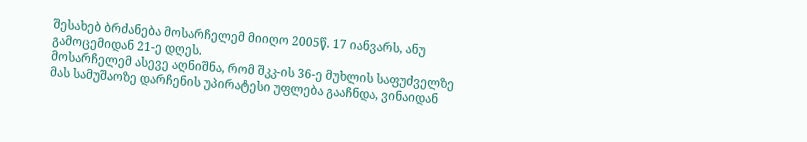შესახებ ბრძანება მოსარჩელემ მიიღო 2005წ. 17 იანვარს, ანუ გამოცემიდან 21-ე დღეს.
მოსარჩელემ ასევე აღნიშნა, რომ შკკ-ის 36-ე მუხლის საფუძველზე მას სამუშაოზე დარჩენის უპირატესი უფლება გააჩნდა, ვინაიდან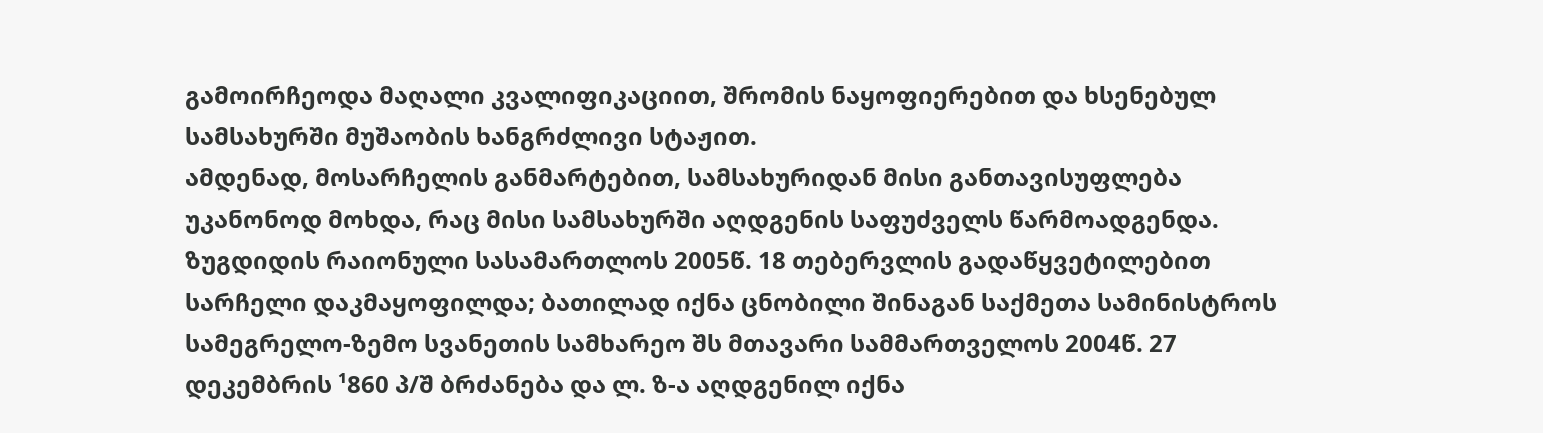გამოირჩეოდა მაღალი კვალიფიკაციით, შრომის ნაყოფიერებით და ხსენებულ სამსახურში მუშაობის ხანგრძლივი სტაჟით.
ამდენად, მოსარჩელის განმარტებით, სამსახურიდან მისი განთავისუფლება უკანონოდ მოხდა, რაც მისი სამსახურში აღდგენის საფუძველს წარმოადგენდა.
ზუგდიდის რაიონული სასამართლოს 2005წ. 18 თებერვლის გადაწყვეტილებით სარჩელი დაკმაყოფილდა; ბათილად იქნა ცნობილი შინაგან საქმეთა სამინისტროს სამეგრელო-ზემო სვანეთის სამხარეო შს მთავარი სამმართველოს 2004წ. 27 დეკემბრის ¹860 პ/შ ბრძანება და ლ. ზ-ა აღდგენილ იქნა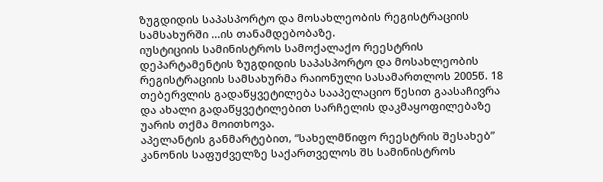ზუგდიდის საპასპორტო და მოსახლეობის რეგისტრაციის სამსახურში ...ის თანამდებობაზე.
იუსტიციის სამინისტროს სამოქალაქო რეესტრის დეპარტამენტის ზუგდიდის საპასპორტო და მოსახლეობის რეგისტრაციის სამსახურმა რაიონული სასამართლოს 2005წ. 18 თებერვლის გადაწყვეტილება სააპელაციო წესით გაასაჩივრა და ახალი გადაწყვეტილებით სარჩელის დაკმაყოფილებაზე უარის თქმა მოითხოვა.
აპელანტის განმარტებით, “სახელმწიფო რეესტრის შესახებ” კანონის საფუძველზე საქართველოს შს სამინისტროს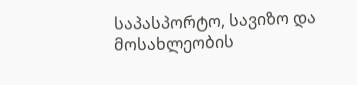საპასპორტო, სავიზო და მოსახლეობის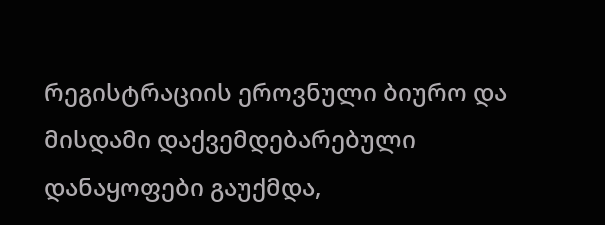რეგისტრაციის ეროვნული ბიურო და მისდამი დაქვემდებარებული დანაყოფები გაუქმდა,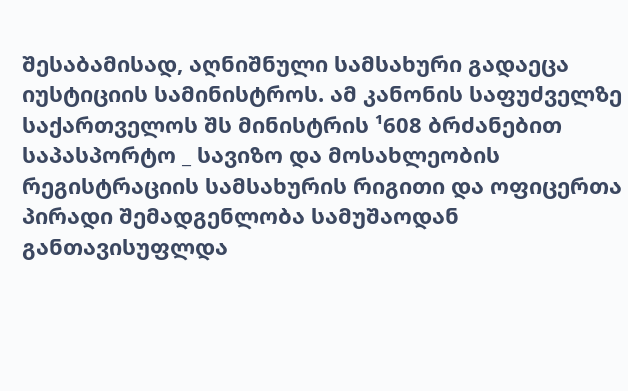შესაბამისად, აღნიშნული სამსახური გადაეცა იუსტიციის სამინისტროს. ამ კანონის საფუძველზე საქართველოს შს მინისტრის ¹608 ბრძანებით საპასპორტო _ სავიზო და მოსახლეობის რეგისტრაციის სამსახურის რიგითი და ოფიცერთა პირადი შემადგენლობა სამუშაოდან განთავისუფლდა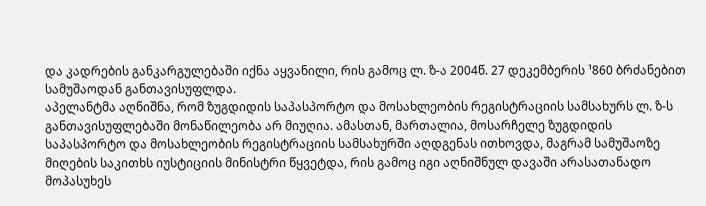და კადრების განკარგულებაში იქნა აყვანილი, რის გამოც ლ. ზ-ა 2004წ. 27 დეკემბერის ¹860 ბრძანებით სამუშაოდან განთავისუფლდა.
აპელანტმა აღნიშნა, რომ ზუგდიდის საპასპორტო და მოსახლეობის რეგისტრაციის სამსახურს ლ. ზ-ს განთავისუფლებაში მონაწილეობა არ მიუღია. ამასთან, მართალია, მოსარჩელე ზუგდიდის საპასპორტო და მოსახლეობის რეგისტრაციის სამსახურში აღდგენას ითხოვდა, მაგრამ სამუშაოზე მიღების საკითხს იუსტიციის მინისტრი წყვეტდა, რის გამოც იგი აღნიშნულ დავაში არასათანადო მოპასუხეს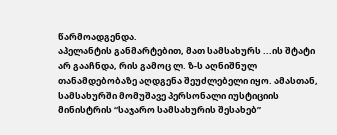წარმოადგენდა.
აპელანტის განმარტებით, მათ სამსახურს ...ის შტატი არ გააჩნდა, რის გამოც ლ. ზ-ს აღნიშნულ თანამდებობაზე აღდგენა შეუძლებელი იყო. ამასთან, სამსახურში მომუშავე პერსონალი იუსტიციის მინისტრის “საჯარო სამსახურის შესახებ”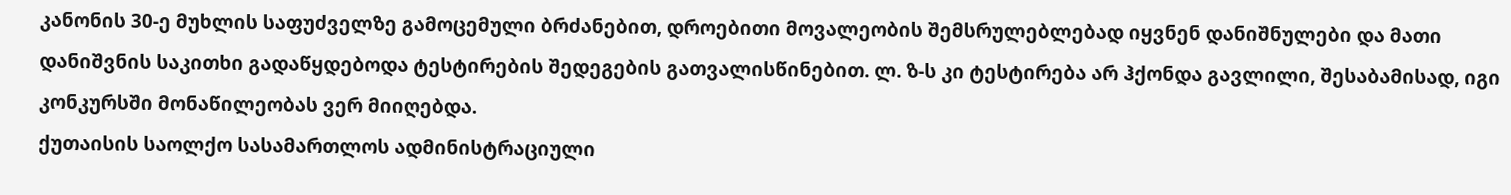კანონის 30-ე მუხლის საფუძველზე გამოცემული ბრძანებით, დროებითი მოვალეობის შემსრულებლებად იყვნენ დანიშნულები და მათი დანიშვნის საკითხი გადაწყდებოდა ტესტირების შედეგების გათვალისწინებით. ლ. ზ-ს კი ტესტირება არ ჰქონდა გავლილი, შესაბამისად, იგი კონკურსში მონაწილეობას ვერ მიიღებდა.
ქუთაისის საოლქო სასამართლოს ადმინისტრაციული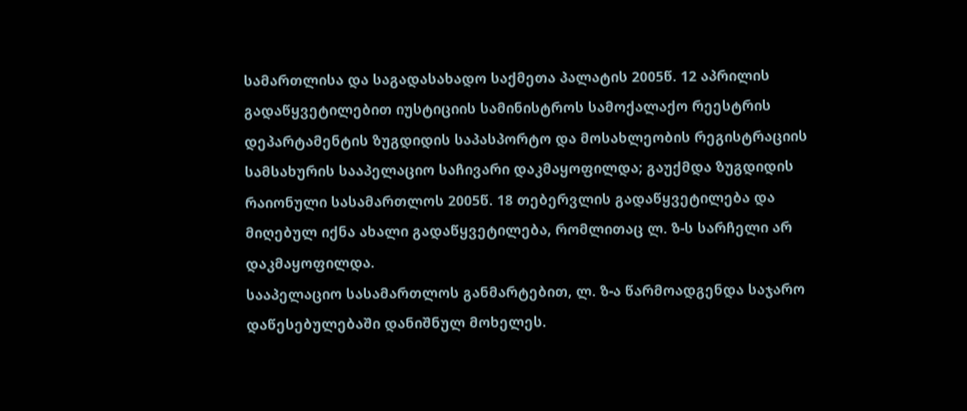სამართლისა და საგადასახადო საქმეთა პალატის 2005წ. 12 აპრილის გადაწყვეტილებით იუსტიციის სამინისტროს სამოქალაქო რეესტრის დეპარტამენტის ზუგდიდის საპასპორტო და მოსახლეობის რეგისტრაციის სამსახურის სააპელაციო საჩივარი დაკმაყოფილდა; გაუქმდა ზუგდიდის რაიონული სასამართლოს 2005წ. 18 თებერვლის გადაწყვეტილება და მიღებულ იქნა ახალი გადაწყვეტილება, რომლითაც ლ. ზ-ს სარჩელი არ დაკმაყოფილდა.
სააპელაციო სასამართლოს განმარტებით, ლ. ზ-ა წარმოადგენდა საჯარო დაწესებულებაში დანიშნულ მოხელეს.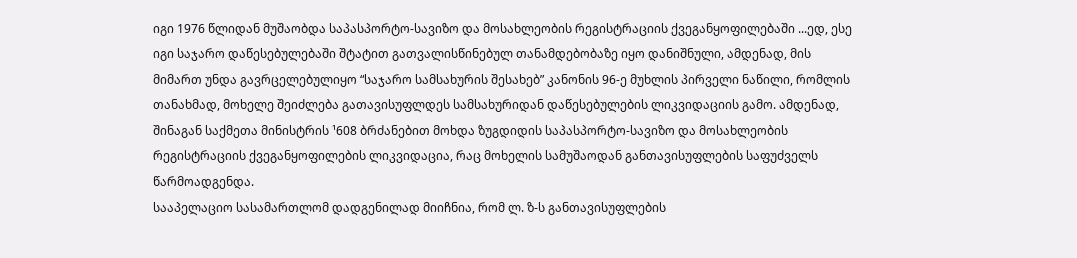იგი 1976 წლიდან მუშაობდა საპასპორტო-სავიზო და მოსახლეობის რეგისტრაციის ქვეგანყოფილებაში ...ედ, ესე იგი საჯარო დაწესებულებაში შტატით გათვალისწინებულ თანამდებობაზე იყო დანიშნული, ამდენად, მის მიმართ უნდა გავრცელებულიყო “საჯარო სამსახურის შესახებ” კანონის 96-ე მუხლის პირველი ნაწილი, რომლის თანახმად, მოხელე შეიძლება გათავისუფლდეს სამსახურიდან დაწესებულების ლიკვიდაციის გამო. ამდენად, შინაგან საქმეთა მინისტრის ¹608 ბრძანებით მოხდა ზუგდიდის საპასპორტო-სავიზო და მოსახლეობის რეგისტრაციის ქვეგანყოფილების ლიკვიდაცია, რაც მოხელის სამუშაოდან განთავისუფლების საფუძველს წარმოადგენდა.
სააპელაციო სასამართლომ დადგენილად მიიჩნია, რომ ლ. ზ-ს განთავისუფლების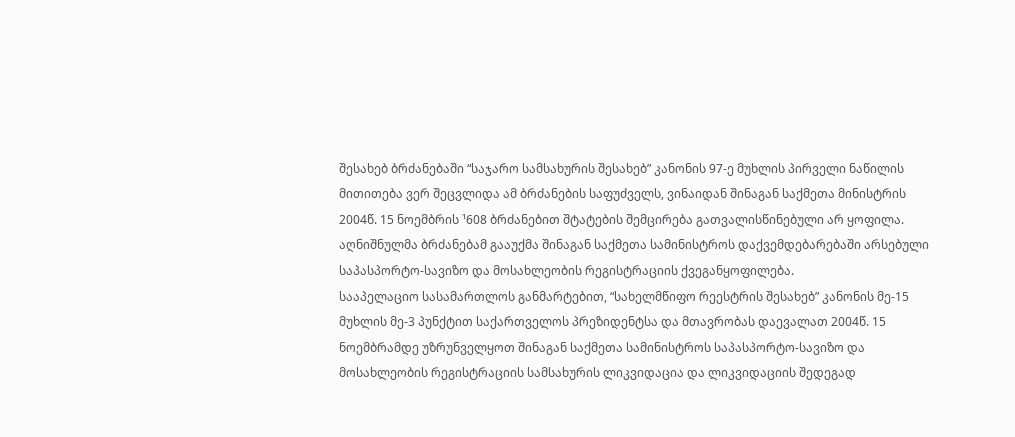შესახებ ბრძანებაში “საჯარო სამსახურის შესახებ” კანონის 97-ე მუხლის პირველი ნაწილის მითითება ვერ შეცვლიდა ამ ბრძანების საფუძველს, ვინაიდან შინაგან საქმეთა მინისტრის 2004წ. 15 ნოემბრის ¹608 ბრძანებით შტატების შემცირება გათვალისწინებული არ ყოფილა. აღნიშნულმა ბრძანებამ გააუქმა შინაგან საქმეთა სამინისტროს დაქვემდებარებაში არსებული საპასპორტო-სავიზო და მოსახლეობის რეგისტრაციის ქვეგანყოფილება.
სააპელაციო სასამართლოს განმარტებით, “სახელმწიფო რეესტრის შესახებ” კანონის მე-15 მუხლის მე-3 პუნქტით საქართველოს პრეზიდენტსა და მთავრობას დაევალათ 2004წ. 15 ნოემბრამდე უზრუნველყოთ შინაგან საქმეთა სამინისტროს საპასპორტო-სავიზო და მოსახლეობის რეგისტრაციის სამსახურის ლიკვიდაცია და ლიკვიდაციის შედეგად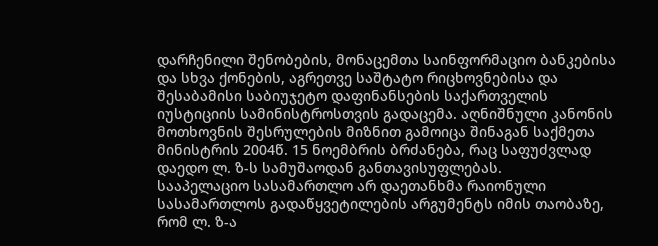დარჩენილი შენობების, მონაცემთა საინფორმაციო ბანკებისა და სხვა ქონების, აგრეთვე საშტატო რიცხოვნებისა და შესაბამისი საბიუჯეტო დაფინანსების საქართველის იუსტიციის სამინისტროსთვის გადაცემა. აღნიშნული კანონის მოთხოვნის შესრულების მიზნით გამოიცა შინაგან საქმეთა მინისტრის 2004წ. 15 ნოემბრის ბრძანება, რაც საფუძვლად დაედო ლ. ზ-ს სამუშაოდან განთავისუფლებას.
სააპელაციო სასამართლო არ დაეთანხმა რაიონული სასამართლოს გადაწყვეტილების არგუმენტს იმის თაობაზე, რომ ლ. ზ-ა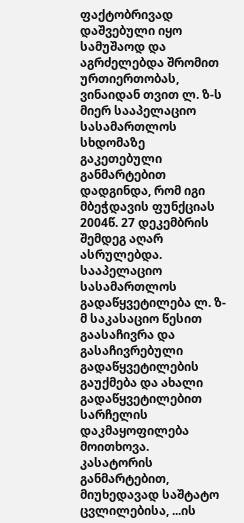ფაქტობრივად დაშვებული იყო სამუშაოდ და აგრძელებდა შრომით ურთიერთობას, ვინაიდან თვით ლ. ზ-ს მიერ სააპელაციო სასამართლოს სხდომაზე გაკეთებული განმარტებით დადგინდა, რომ იგი მბეჭდავის ფუნქციას 2004წ. 27 დეკემბრის შემდეგ აღარ ასრულებდა.
სააპელაციო სასამართლოს გადაწყვეტილება ლ. ზ-მ საკასაციო წესით გაასაჩივრა და გასაჩივრებული გადაწყვეტილების გაუქმება და ახალი გადაწყვეტილებით სარჩელის დაკმაყოფილება მოითხოვა.
კასატორის განმარტებით, მიუხედავად საშტატო ცვლილებისა, ...ის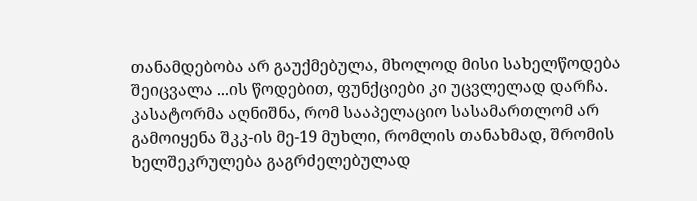თანამდებობა არ გაუქმებულა, მხოლოდ მისი სახელწოდება შეიცვალა ...ის წოდებით, ფუნქციები კი უცვლელად დარჩა.
კასატორმა აღნიშნა, რომ სააპელაციო სასამართლომ არ გამოიყენა შკკ-ის მე-19 მუხლი, რომლის თანახმად, შრომის ხელშეკრულება გაგრძელებულად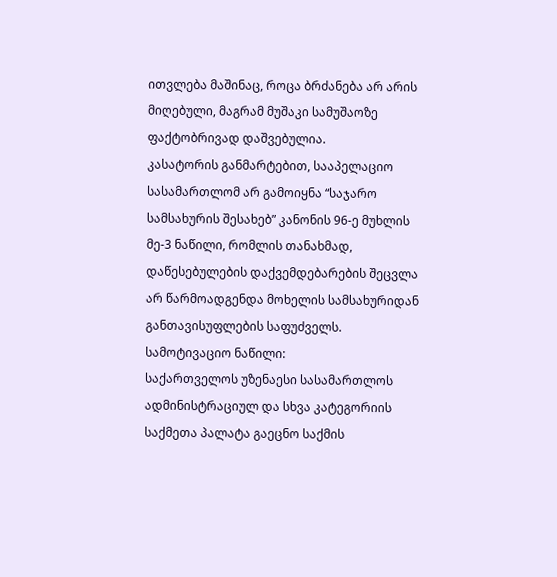ითვლება მაშინაც, როცა ბრძანება არ არის მიღებული, მაგრამ მუშაკი სამუშაოზე ფაქტობრივად დაშვებულია.
კასატორის განმარტებით, სააპელაციო სასამართლომ არ გამოიყნა “საჯარო სამსახურის შესახებ” კანონის 96-ე მუხლის მე-3 ნაწილი, რომლის თანახმად, დაწესებულების დაქვემდებარების შეცვლა არ წარმოადგენდა მოხელის სამსახურიდან განთავისუფლების საფუძველს.
სამოტივაციო ნაწილი:
საქართველოს უზენაესი სასამართლოს ადმინისტრაციულ და სხვა კატეგორიის საქმეთა პალატა გაეცნო საქმის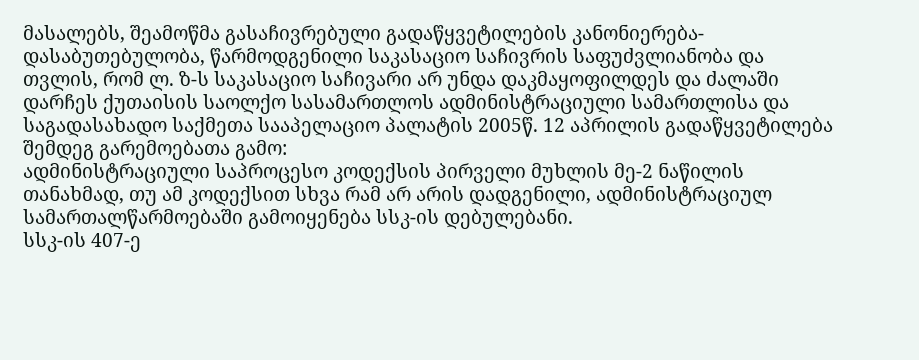მასალებს, შეამოწმა გასაჩივრებული გადაწყვეტილების კანონიერება-დასაბუთებულობა, წარმოდგენილი საკასაციო საჩივრის საფუძვლიანობა და თვლის, რომ ლ. ზ-ს საკასაციო საჩივარი არ უნდა დაკმაყოფილდეს და ძალაში დარჩეს ქუთაისის საოლქო სასამართლოს ადმინისტრაციული სამართლისა და საგადასახადო საქმეთა სააპელაციო პალატის 2005წ. 12 აპრილის გადაწყვეტილება შემდეგ გარემოებათა გამო:
ადმინისტრაციული საპროცესო კოდექსის პირველი მუხლის მე-2 ნაწილის თანახმად, თუ ამ კოდექსით სხვა რამ არ არის დადგენილი, ადმინისტრაციულ სამართალწარმოებაში გამოიყენება სსკ-ის დებულებანი.
სსკ-ის 407-ე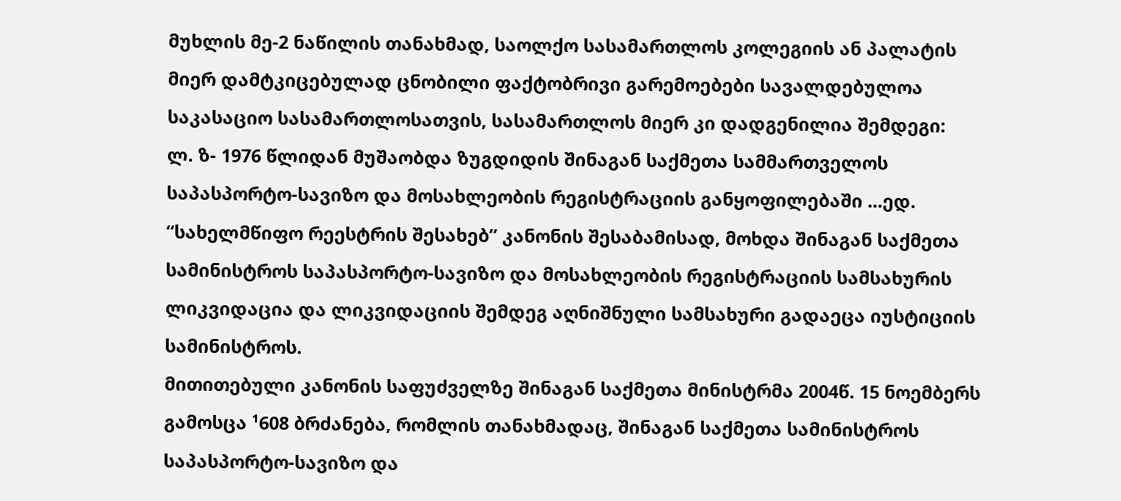მუხლის მე-2 ნაწილის თანახმად, საოლქო სასამართლოს კოლეგიის ან პალატის მიერ დამტკიცებულად ცნობილი ფაქტობრივი გარემოებები სავალდებულოა საკასაციო სასამართლოსათვის, სასამართლოს მიერ კი დადგენილია შემდეგი:
ლ. ზ- 1976 წლიდან მუშაობდა ზუგდიდის შინაგან საქმეთა სამმართველოს საპასპორტო-სავიზო და მოსახლეობის რეგისტრაციის განყოფილებაში ...ედ.
“სახელმწიფო რეესტრის შესახებ” კანონის შესაბამისად, მოხდა შინაგან საქმეთა სამინისტროს საპასპორტო-სავიზო და მოსახლეობის რეგისტრაციის სამსახურის ლიკვიდაცია და ლიკვიდაციის შემდეგ აღნიშნული სამსახური გადაეცა იუსტიციის სამინისტროს.
მითითებული კანონის საფუძველზე შინაგან საქმეთა მინისტრმა 2004წ. 15 ნოემბერს გამოსცა ¹608 ბრძანება, რომლის თანახმადაც, შინაგან საქმეთა სამინისტროს საპასპორტო-სავიზო და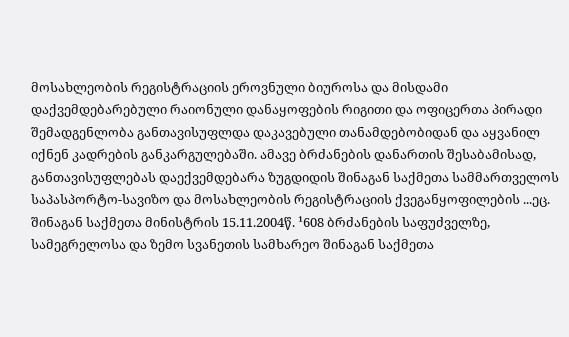მოსახლეობის რეგისტრაციის ეროვნული ბიუროსა და მისდამი დაქვემდებარებული რაიონული დანაყოფების რიგითი და ოფიცერთა პირადი შემადგენლობა განთავისუფლდა დაკავებული თანამდებობიდან და აყვანილ იქნენ კადრების განკარგულებაში. ამავე ბრძანების დანართის შესაბამისად, განთავისუფლებას დაექვემდებარა ზუგდიდის შინაგან საქმეთა სამმართველოს საპასპორტო-სავიზო და მოსახლეობის რეგისტრაციის ქვეგანყოფილების ...ეც.
შინაგან საქმეთა მინისტრის 15.11.2004წ. ¹608 ბრძანების საფუძველზე, სამეგრელოსა და ზემო სვანეთის სამხარეო შინაგან საქმეთა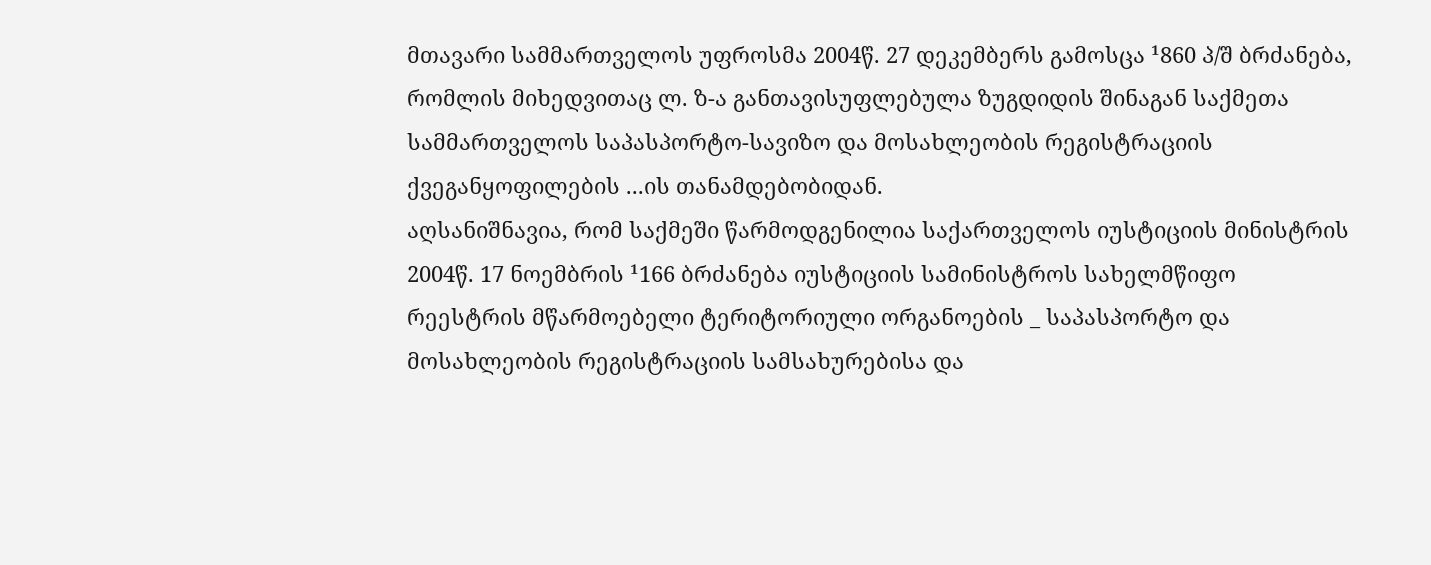მთავარი სამმართველოს უფროსმა 2004წ. 27 დეკემბერს გამოსცა ¹860 პ/შ ბრძანება, რომლის მიხედვითაც ლ. ზ-ა განთავისუფლებულა ზუგდიდის შინაგან საქმეთა სამმართველოს საპასპორტო-სავიზო და მოსახლეობის რეგისტრაციის ქვეგანყოფილების ...ის თანამდებობიდან.
აღსანიშნავია, რომ საქმეში წარმოდგენილია საქართველოს იუსტიციის მინისტრის 2004წ. 17 ნოემბრის ¹166 ბრძანება იუსტიციის სამინისტროს სახელმწიფო რეესტრის მწარმოებელი ტერიტორიული ორგანოების _ საპასპორტო და მოსახლეობის რეგისტრაციის სამსახურებისა და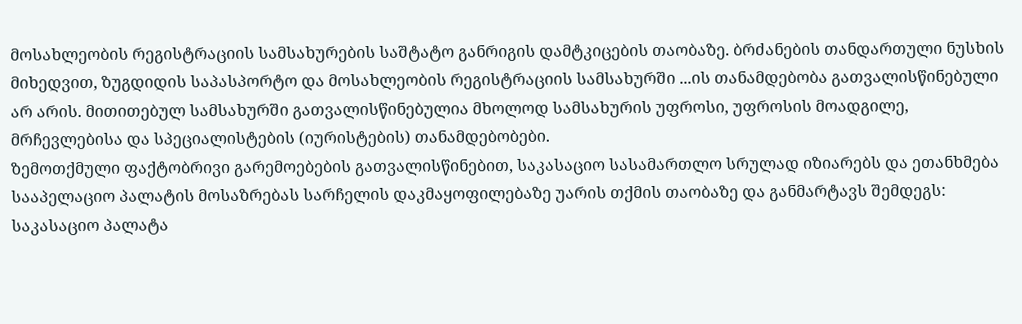მოსახლეობის რეგისტრაციის სამსახურების საშტატო განრიგის დამტკიცების თაობაზე. ბრძანების თანდართული ნუსხის მიხედვით, ზუგდიდის საპასპორტო და მოსახლეობის რეგისტრაციის სამსახურში ...ის თანამდებობა გათვალისწინებული არ არის. მითითებულ სამსახურში გათვალისწინებულია მხოლოდ სამსახურის უფროსი, უფროსის მოადგილე, მრჩევლებისა და სპეციალისტების (იურისტების) თანამდებობები.
ზემოთქმული ფაქტობრივი გარემოებების გათვალისწინებით, საკასაციო სასამართლო სრულად იზიარებს და ეთანხმება სააპელაციო პალატის მოსაზრებას სარჩელის დაკმაყოფილებაზე უარის თქმის თაობაზე და განმარტავს შემდეგს:
საკასაციო პალატა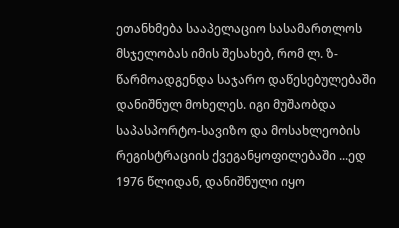ეთანხმება სააპელაციო სასამართლოს მსჯელობას იმის შესახებ, რომ ლ. ზ- წარმოადგენდა საჯარო დაწესებულებაში დანიშნულ მოხელეს. იგი მუშაობდა საპასპორტო-სავიზო და მოსახლეობის რეგისტრაციის ქვეგანყოფილებაში ...ედ 1976 წლიდან, დანიშნული იყო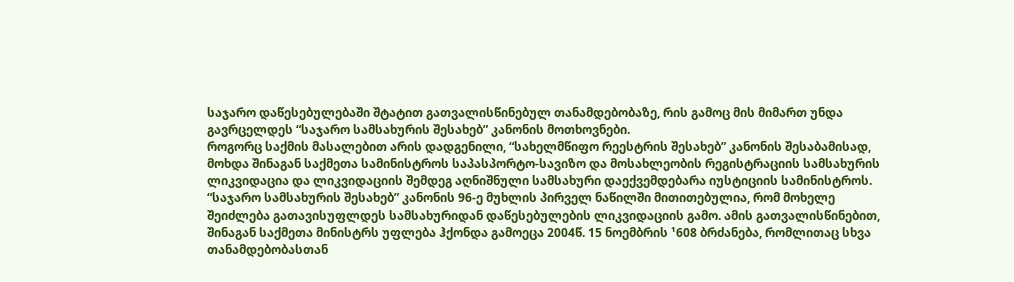საჯარო დაწესებულებაში შტატით გათვალისწინებულ თანამდებობაზე, რის გამოც მის მიმართ უნდა გავრცელდეს “საჯარო სამსახურის შესახებ” კანონის მოთხოვნები.
როგორც საქმის მასალებით არის დადგენილი, “სახელმწიფო რეესტრის შესახებ” კანონის შესაბამისად, მოხდა შინაგან საქმეთა სამინისტროს საპასპორტო-სავიზო და მოსახლეობის რეგისტრაციის სამსახურის ლიკვიდაცია და ლიკვიდაციის შემდეგ აღნიშნული სამსახური დაექვემდებარა იუსტიციის სამინისტროს. “საჯარო სამსახურის შესახებ” კანონის 96-ე მუხლის პირველ ნაწილში მითითებულია, რომ მოხელე შეიძლება გათავისუფლდეს სამსახურიდან დაწესებულების ლიკვიდაციის გამო. ამის გათვალისწინებით, შინაგან საქმეთა მინისტრს უფლება ჰქონდა გამოეცა 2004წ. 15 ნოემბრის ¹608 ბრძანება, რომლითაც სხვა თანამდებობასთან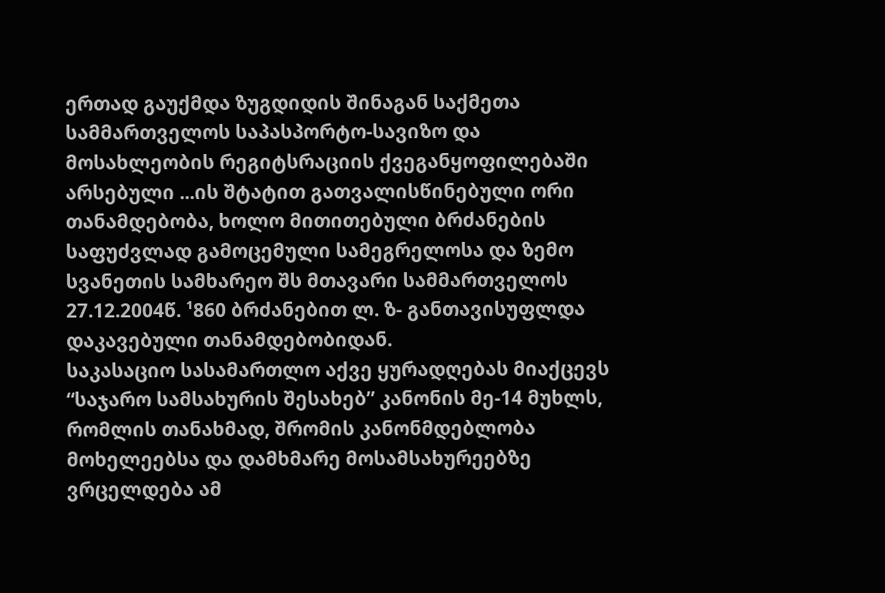ერთად გაუქმდა ზუგდიდის შინაგან საქმეთა სამმართველოს საპასპორტო-სავიზო და მოსახლეობის რეგიტსრაციის ქვეგანყოფილებაში არსებული ...ის შტატით გათვალისწინებული ორი თანამდებობა, ხოლო მითითებული ბრძანების საფუძვლად გამოცემული სამეგრელოსა და ზემო სვანეთის სამხარეო შს მთავარი სამმართველოს 27.12.2004წ. ¹860 ბრძანებით ლ. ზ- განთავისუფლდა დაკავებული თანამდებობიდან.
საკასაციო სასამართლო აქვე ყურადღებას მიაქცევს “საჯარო სამსახურის შესახებ” კანონის მე-14 მუხლს, რომლის თანახმად, შრომის კანონმდებლობა მოხელეებსა და დამხმარე მოსამსახურეებზე ვრცელდება ამ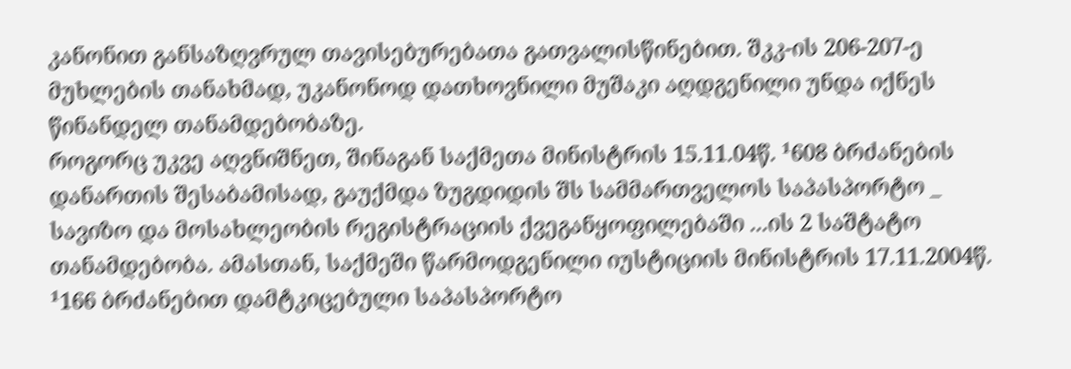კანონით განსაზღვრულ თავისებურებათა გათვალისწინებით. შკკ-ის 206-207-ე მუხლების თანახმად, უკანონოდ დათხოვნილი მუშაკი აღდგენილი უნდა იქნეს წინანდელ თანამდებობაზე.
როგორც უკვე აღვნიშნეთ, შინაგან საქმეთა მინისტრის 15.11.04წ. ¹608 ბრძანების დანართის შესაბამისად, გაუქმდა ზუგდიდის შს სამმართველოს საპასპორტო _ სავიზო და მოსახლეობის რეგისტრაციის ქვეგანყოფილებაში ...ის 2 საშტატო თანამდებობა. ამასთან, საქმეში წარმოდგენილი იუსტიციის მინისტრის 17.11.2004წ. ¹166 ბრძანებით დამტკიცებული საპასპორტო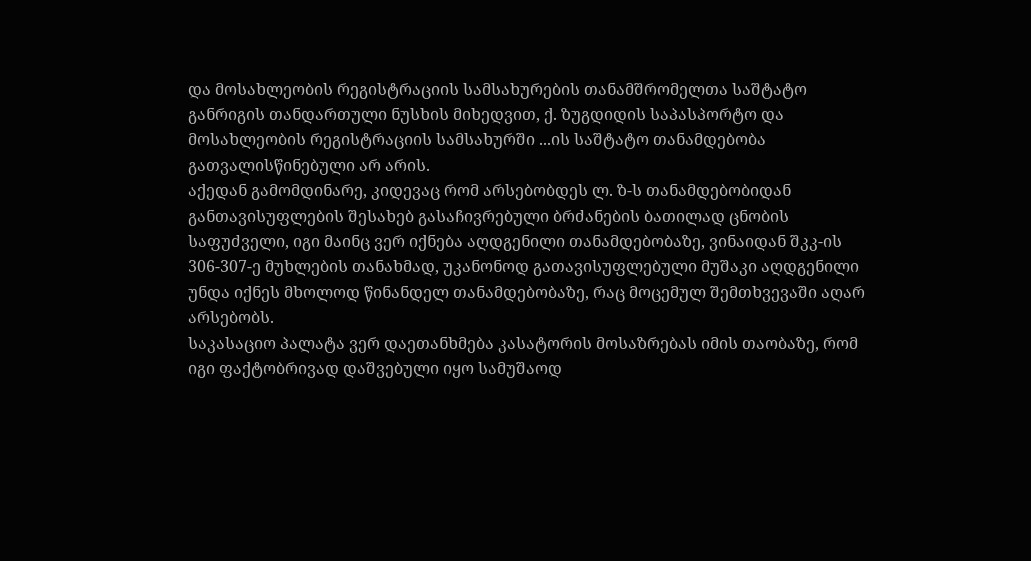და მოსახლეობის რეგისტრაციის სამსახურების თანამშრომელთა საშტატო განრიგის თანდართული ნუსხის მიხედვით, ქ. ზუგდიდის საპასპორტო და მოსახლეობის რეგისტრაციის სამსახურში ...ის საშტატო თანამდებობა გათვალისწინებული არ არის.
აქედან გამომდინარე, კიდევაც რომ არსებობდეს ლ. ზ-ს თანამდებობიდან განთავისუფლების შესახებ გასაჩივრებული ბრძანების ბათილად ცნობის საფუძველი, იგი მაინც ვერ იქნება აღდგენილი თანამდებობაზე, ვინაიდან შკკ-ის 306-307-ე მუხლების თანახმად, უკანონოდ გათავისუფლებული მუშაკი აღდგენილი უნდა იქნეს მხოლოდ წინანდელ თანამდებობაზე, რაც მოცემულ შემთხვევაში აღარ არსებობს.
საკასაციო პალატა ვერ დაეთანხმება კასატორის მოსაზრებას იმის თაობაზე, რომ იგი ფაქტობრივად დაშვებული იყო სამუშაოდ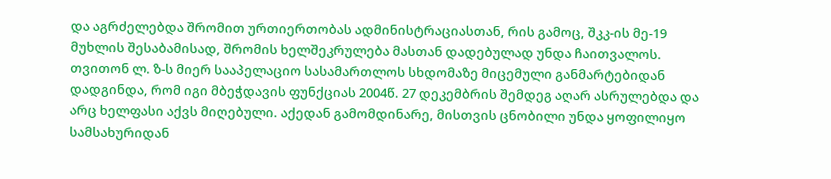და აგრძელებდა შრომით ურთიერთობას ადმინისტრაციასთან, რის გამოც, შკკ-ის მე-19 მუხლის შესაბამისად, შრომის ხელშეკრულება მასთან დადებულად უნდა ჩაითვალოს. თვითონ ლ. ზ-ს მიერ სააპელაციო სასამართლოს სხდომაზე მიცემული განმარტებიდან დადგინდა, რომ იგი მბეჭდავის ფუნქციას 2004წ. 27 დეკემბრის შემდეგ აღარ ასრულებდა და არც ხელფასი აქვს მიღებული. აქედან გამომდინარე, მისთვის ცნობილი უნდა ყოფილიყო სამსახურიდან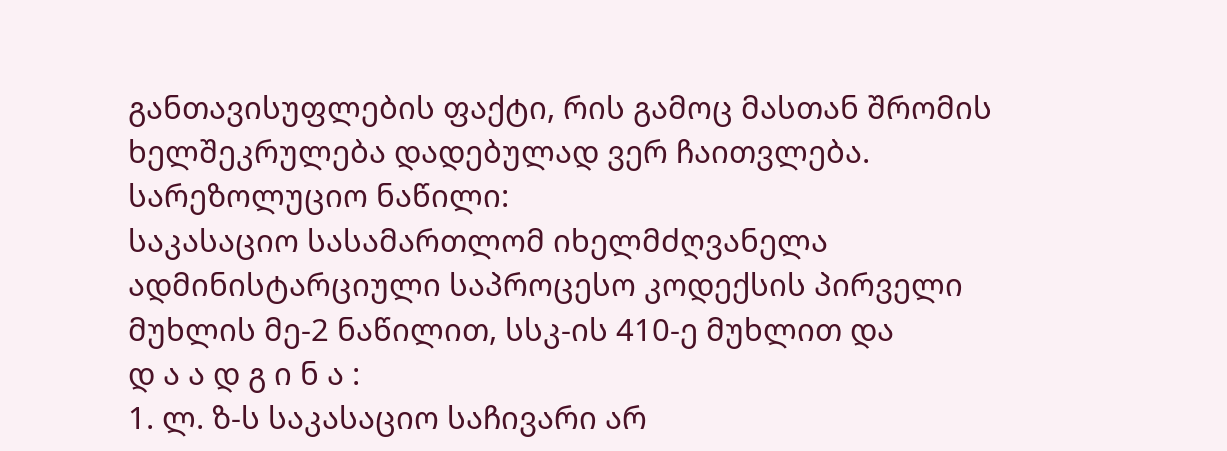განთავისუფლების ფაქტი, რის გამოც მასთან შრომის ხელშეკრულება დადებულად ვერ ჩაითვლება.
სარეზოლუციო ნაწილი:
საკასაციო სასამართლომ იხელმძღვანელა ადმინისტარციული საპროცესო კოდექსის პირველი მუხლის მე-2 ნაწილით, სსკ-ის 410-ე მუხლით და
დ ა ა დ გ ი ნ ა :
1. ლ. ზ-ს საკასაციო საჩივარი არ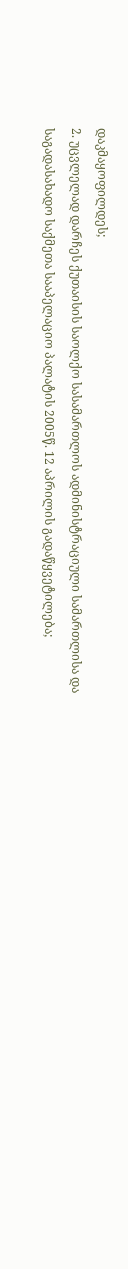დაკმაყოფილდეს;
2. უცვლელად დარჩეს ქუთაისის საოლქო სასამართლოს ადმინისტრაციული სამართლისა და საგადასახადო საქმეთა სააპელაციო პალატის 2005წ. 12 აპრილის გადაწყვეტილება;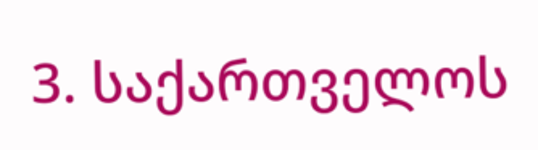3. საქართველოს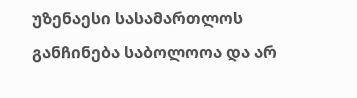უზენაესი სასამართლოს განჩინება საბოლოოა და არ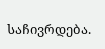საჩივრდება.